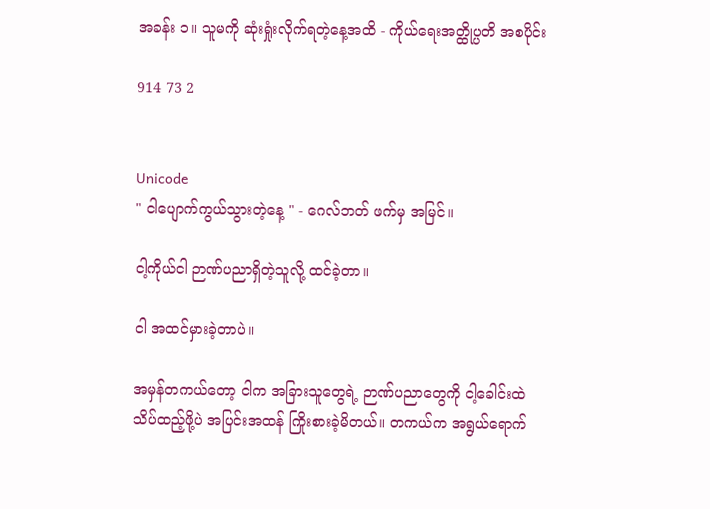အခန်း ၁။ သူမကို ဆုံးရှုံးလိုက်ရတဲ့နေ့အထိ - ကိုယ်ရေးအတ္ထိုပ္ပတိ အစပိုင်း

914 73 2


Unicode
" ငါပျောက်ကွယ်သွားတဲ့နေ့ " - ဂေလ်ဘတ် ဖက်မှ အမြင်။

ငါ့ကိုယ်ငါ ဉာဏ်ပညာရှိတဲ့သူလို့ ထင်ခဲ့တာ။

ငါ အထင်မှားခဲ့တာပဲ။

အမှန်တကယ်တော့ ငါက အခြားသူတွေရဲ့ ဉာဏ်ပညာတွေကို ငါ့ခေါင်းထဲ သိပ်ထည့်ဖို့ပဲ အပြင်းအထန် ကြိုးစားခဲ့မိတယ်။ တကယ်က အရွယ်ရောက်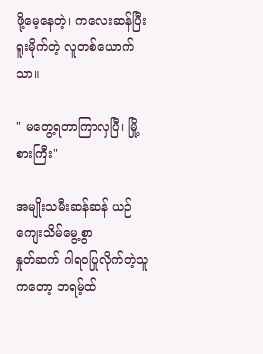ဖို့မေ့နေတဲ့၊ ကလေးဆန်ပြီး ရူးမိုက်တဲ့ လူတစ်ယောက်သာ။

" မတွေ့ရတာကြာလှပြီ၊ မြို့စားကြီး"

အမျိုးသမီးဆန်ဆန် ယဉ်ကျေးသိမ်မွေ့စွာ
နှုတ်ဆက် ဂါရဝပြုလိုက်တဲ့သူကတော့ ဘရမ့်ထ်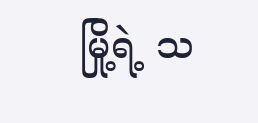မြို့ရဲ့ သ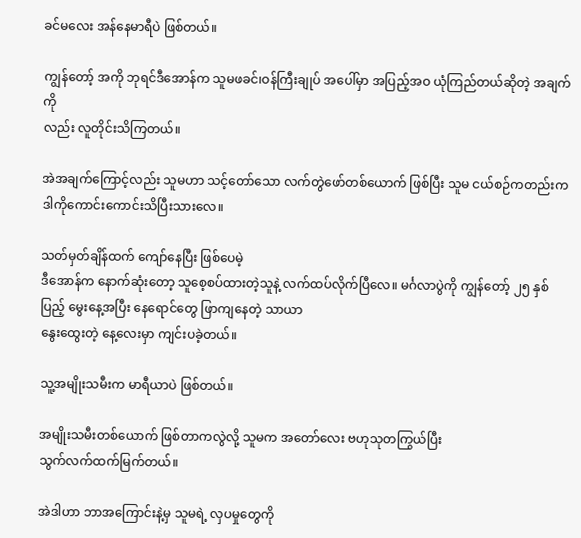ခင်မလေး အန်နေမာရီပဲ ဖြစ်တယ်။

ကျွန်တော့် အကို ဘုရင်ဒီအောန်က သူမဖခင်၊ဝန်ကြီးချုပ် အပေါ်မှာ အပြည့်အဝ ယုံကြည်တယ်ဆိုတဲ့ အချက်ကို
လည်း လူတိုင်းသိကြတယ်။

အဲအချက်ကြောင့်လည်း သူမဟာ သင့်တော်သော လက်တွဲဖော်တစ်ယောက် ဖြစ်ပြီး သူမ ငယ်စဉ်ကတည်းက ဒါကိုကောင်းကောင်းသိပြီးသားလေ။

သတ်မှတ်ချိန်ထက် ကျော်နေပြီး ဖြစ်ပေမဲ့
ဒီအောန်က နောက်ဆုံးတော့ သူစေ့စပ်ထားတဲ့သူနဲ့ လက်ထပ်လိုက်ပြီလေ။ မင်္ဂလာပွဲကို ကျွန်တော့် ၂၅ နှစ်
ပြည့် မွေးနေ့အပြီး နေရောင်တွေ ဖြာကျနေတဲ့ သာယာ
နွေးထွေးတဲ့ နေ့လေးမှာ ကျင်းပခဲ့တယ်။

သူ့အမျိုးသမီးက မာရီယာပဲ ဖြစ်တယ်။

အမျိုးသမီးတစ်ယောက် ဖြစ်တာကလွဲလို့ သူမက အတော်လေး ဗဟုသုတကြွယ်ပြီး
သွက်လက်ထက်မြက်တယ်။

အဲဒါဟာ ဘာအကြောင်းနဲ့မှ သူမရဲ့ လှပမှုတွေကို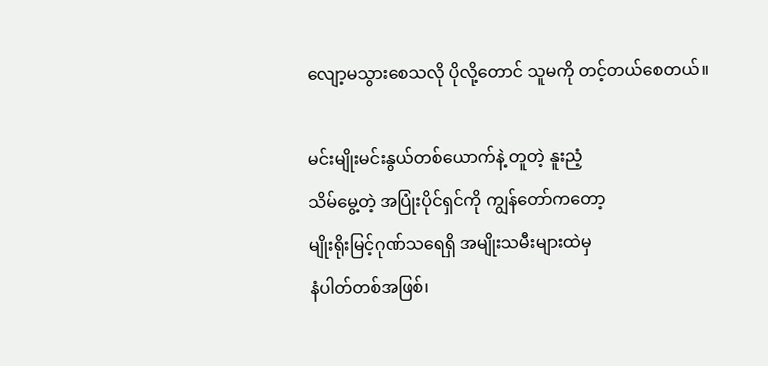လျော့မသွားစေသလို ပိုလို့တောင် သူမကို တင့်တယ်စေတယ်။

မင်းမျိုးမင်းနွယ်တစ်ယောက်နဲ့ တူတဲ့ နူးညံ့
သိမ်မွေ့တဲ့ အပြုံးပိုင်ရှင်ကို ကျွန်တော်ကတော့
မျိုးရိုးမြင့်ဂုဏ်သရေရှိ အမျိုးသမီးများထဲမှ
နံပါတ်တစ်အဖြစ်၊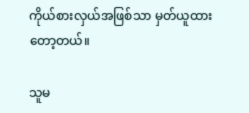ကိုယ်စားလှယ်အဖြစ်သာ မှတ်ယူထားတော့တယ်။

သူမ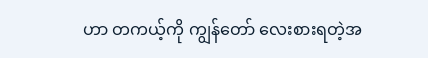ဟာ တကယ့်ကို ကျွန်တော် လေးစားရတဲ့အ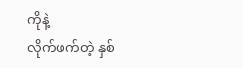ကိုနဲ့
လိုက်ဖက်တဲ့ နှစ်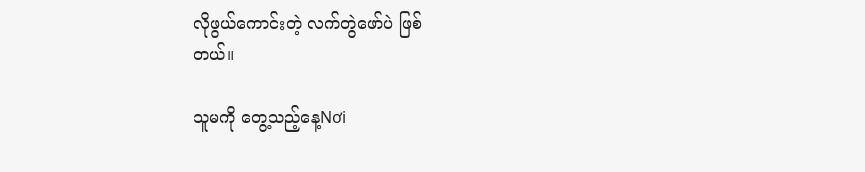လိုဖွယ်ကောင်းတဲ့ လက်တွဲဖော်ပဲ ဖြစ်
တယ်။

သူမကို တွေ့သည့်နေ့Nơi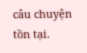câu chuyện tồn tại.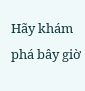Hãy khám phá bây giờ